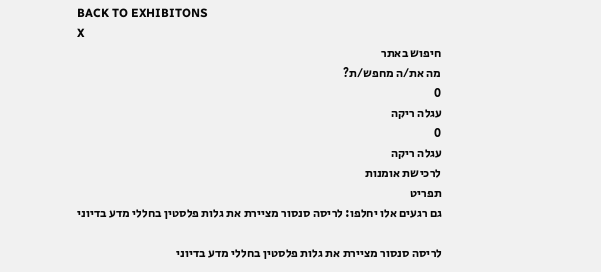BACK TO EXHIBITONS
X
חיפוש באתר
מה את/ה מחפש/ת?
0
עגלה ריקה
0
עגלה ריקה
לרכישת אומנות
תפריט
גם רגעים אלו יחלפו: לריסה סנסור מציירת את גלות פלסטין בחללי מדע בדיוני

לריסה סנסור מציירת את גלות פלסטין בחללי מדע בדיוני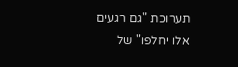תערוכת "גם רגעים אלו יחלפו" של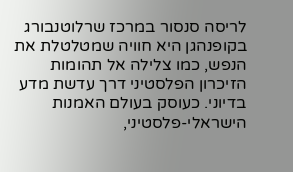לריסה סנסור במרכז שרלוטנבורג בקופנהגן היא חוויה שמטלטלת את הנפש, כמו צלילה אל תהומות הזיכרון הפלסטיני דרך עדשת מדע בדיוני. כעוסק בעולם האמנות הישראלי-פלסטיני,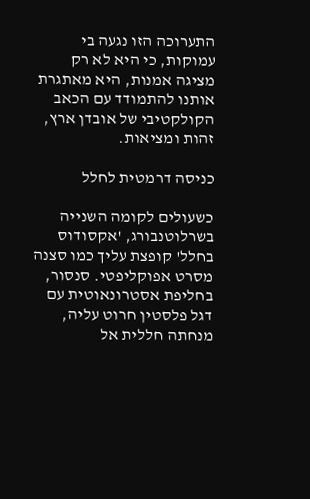התערוכה הזו נגעה בי עמוקות, כי היא לא רק מציגה אמנות, היא מאתגרת אותנו להתמודד עם הכאב הקולקטיבי של אובדן ארץ, זהות ומציאות.

כניסה דרמטית לחלל

כשעולים לקומה השנייה בשרלוטנבורג, 'אקסודוס בחלל' קופצת עליך כמו סצנה מסרט אפוקליפטי. סנסור, בחליפת אסטרונאוטית עם דגל פלסטין חרוט עליה, מנחתה חללית אל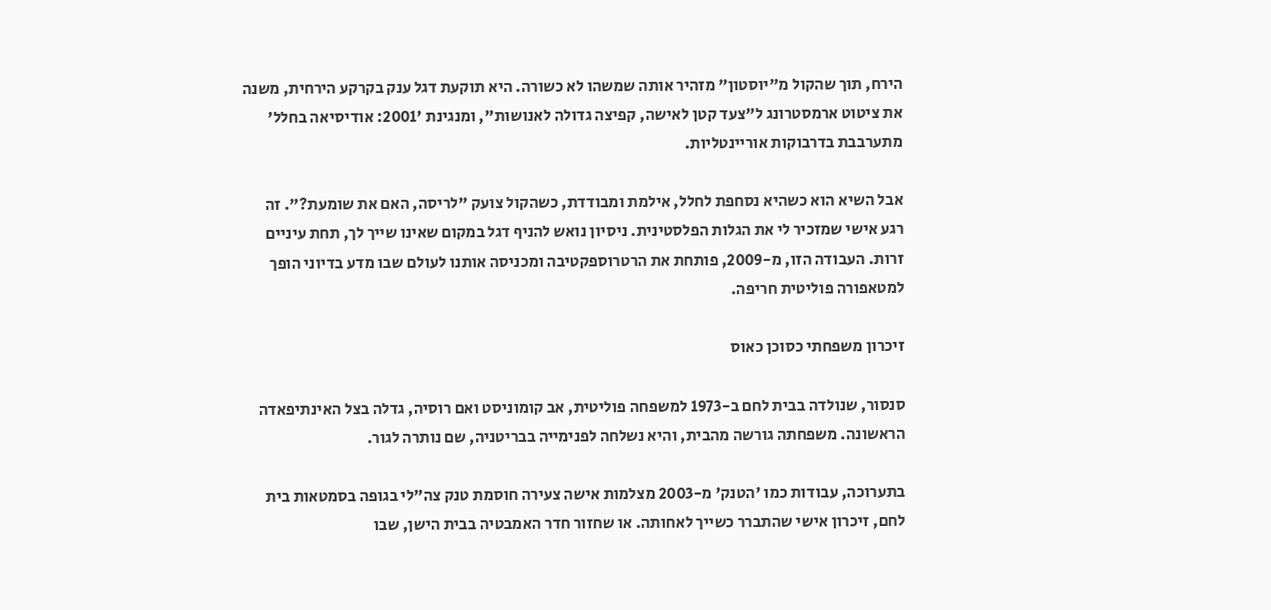הירח, תוך שהקול מ"יוסטון" מזהיר אותה שמשהו לא כשורה. היא תוקעת דגל ענק בקרקע הירחית, משנה את ציטוט ארמסטרונג ל"צעד קטן לאישה, קפיצה גדולה לאנושות", ומנגינת '2001: אודיסיאה בחלל' מתערבבת בדרבוקות אוריינטליות.

אבל השיא הוא כשהיא נסחפת לחלל, אילמת ומבודדת, כשהקול צועק "לריסה, האם את שומעת?". זה רגע אישי שמזכיר לי את הגלות הפלסטינית. ניסיון נואש להניף דגל במקום שאינו שייך לך, תחת עיניים זרות. העבודה הזו, מ-2009, פותחת את הרטרוספקטיבה ומכניסה אותנו לעולם שבו מדע בדיוני הופך למטאפורה פוליטית חריפה.

זיכרון משפחתי כסוכן כאוס

סנסור, שנולדה בבית לחם ב-1973 למשפחה פוליטית, אב קומוניסט ואם רוסיה, גדלה בצל האינתיפאדה הראשונה. משפחתה גורשה מהבית, והיא נשלחה לפנימייה בבריטניה, שם נותרה לגור.

בתערוכה, עבודות כמו 'הטנק' מ-2003 מצלמות אישה צעירה חוסמת טנק צה"לי בגופה בסמטאות בית לחם, זיכרון אישי שהתברר כשייך לאחותה. או שחזור חדר האמבטיה בבית הישן, שבו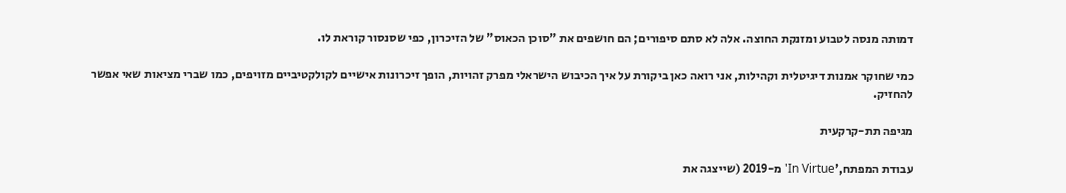דמותה מנסה לטבוע ומזנקת החוצה. אלה לא סתם סיפורים; הם חושפים את "סוכן הכאוס" של הזיכרון, כפי שסנסור קוראת לו.

כמי שחוקר אמנות דיגיטלית וקהילות, אני רואה כאן ביקורת על איך הכיבוש הישראלי מפרק זהויות, הופך זיכרונות אישיים לקולקטיביים מזויפים, כמו שברי מציאות שאי אפשר להחזיק.

מגיפה תת-קרקעית

עבודת המפתח,'In Virtue' מ-2019 (שייצגה את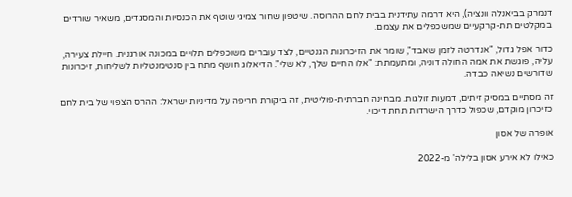דנמרק בביאנלה וונציה), היא דרמה עתידנית בבית לחם ההרוסה. שיטפון שחור צמיגי שוטף את הכנסיות והמסגדים, משאיר שורדים במקלטים תת-קרקעיים שמשכפלים את עצמם.

כדור אפל גדול, "אנדרטה לזמן שאבד", שומר את הזיכרונות הגנטיים, לצד עוברים משוכפלים תלויים במכונה אורגנית. חיילת צעירה, עליה, פוגשת את אמה החולה דוניה, ומתעמתת: "אלו החיים שלך, לא שלי". הדיאלוג חושף מתח בין סנטימנטליות לשליחות, זיכרונות שדורשים נשיאה כבדה.

זה מסתיים במסיק זיתים, דמעות זולגות. מבחינה חברתית-פוליטית, זה ביקורת חריפה על מדיניות ישראל: ההרס הצפוי של בית לחם כזיכרון מוקדם, שכפול כדרך הישרדות תחת דיכוי.

אופרה של אסון

כאילו לא אירע אסון בלילה' מ-2022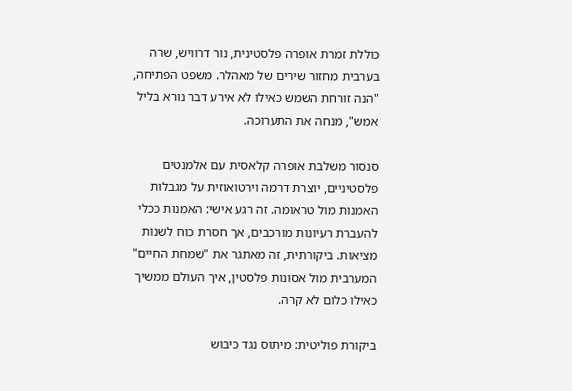כוללת זמרת אופרה פלסטינית, נור דרוויש, שרה בערבית מחזור שירים של מאהלר. משפט הפתיחה, "הנה זורחת השמש כאילו לא אירע דבר נורא בליל אמש", מנחה את התערוכה.

סנסור משלבת אופרה קלאסית עם אלמנטים פלסטיניים, יוצרת דרמה וירטואוזית על מגבלות האמנות מול טראומה. זה רגע אישי: האמנות ככלי להעברת רעיונות מורכבים, אך חסרת כוח לשנות מציאות. ביקורתית, זה מאתגר את "שמחת החיים" המערבית מול אסונות פלסטין, איך העולם ממשיך כאילו כלום לא קרה.

ביקורת פוליטית: מיתוס נגד כיבוש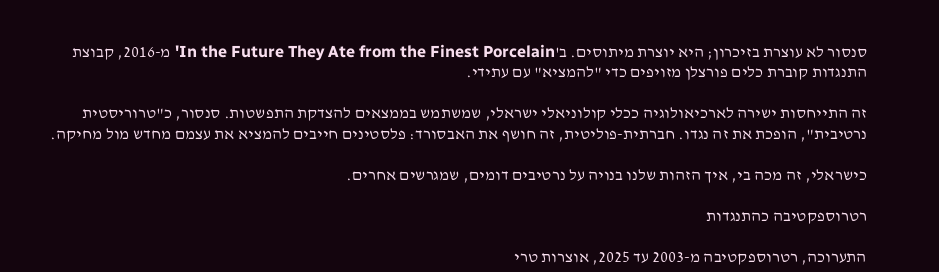סנסור לא עוצרת בזיכרון; היא יוצרת מיתוסים. ב'In the Future They Ate from the Finest Porcelain' מ-2016, קבוצת התנגדות קוברת כלים פורצלן מזויפים כדי "להמציא" עם עתידי.

זה התייחסות ישירה לארכיאולוגיה ככלי קולוניאלי ישראלי, שמשתמש בממצאים להצדקת התפשטות. סנסור, כ"טרוריסטית נרטיבית", הופכת את זה נגדו. חברתית-פוליטית, זה חושף את האבסורד: פלסטינים חייבים להמציא את עצמם מחדש מול מחיקה.

כישראלי, זה מכה בי, איך הזהות שלנו בנויה על נרטיבים דומים, שמגרשים אחרים.

רטרוספקטיבה כהתנגדות

התערוכה, רטרוספקטיבה מ-2003 עד 2025, אוצרות טרי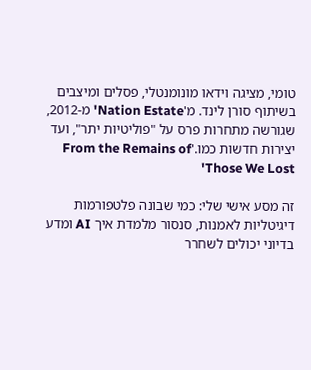טומי, מציגה וידאו מונומנטלי, פסלים ומיצבים בשיתוף סורן לינד. מ'Nation Estate' מ-2012, שגורשה מתחרות פרס על "פוליטיות יתר", ועד יצירות חדשות כמו.'From the Remains of Those We Lost'

זה מסע אישי שלי: כמי שבונה פלטפורמות דיגיטליות לאמנות, סנסור מלמדת איך AI ומדע בדיוני יכולים לשחרר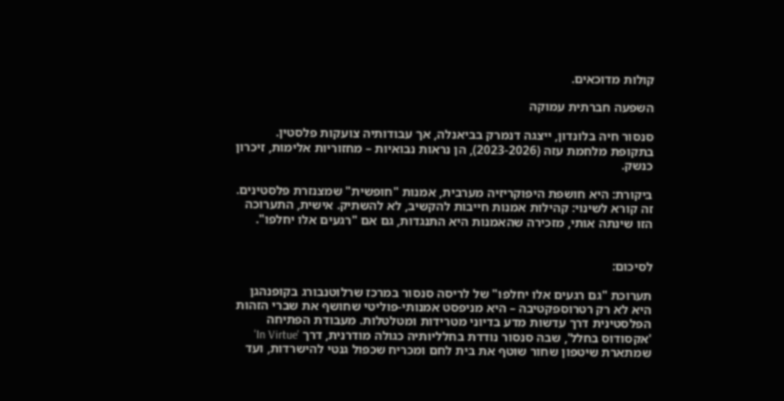קולות מדוכאים.

השפעה חברתית עמוקה

סנסור חיה בלונדון, ייצגה דנמרק בביאנלה, אך עבודותיה צועקות פלסטין. בתקופת מלחמת עזה (2023-2026), הן נראות נבואיות – מחזוריות אלימות, זיכרון כנשק.

ביקורת: היא חושפת היפוקריזיה מערבית, אמנות "חופשית" שמצנזרת פלסטינים. זה קורא לשינוי: קהילות אמנות חייבות להקשיב, לא להשתיק. אישית, התערוכה הזו שינתה אותי, מזכירה שהאמנות היא התנגדות, גם אם "רגעים אלו יחלפו".


לסיכום:

תערוכת "גם רגעים אלו יחלפו" של לריסה סנסור במרכז שרלוטנבורג בקופנהגן היא לא רק רטרוספקטיבה – היא מניפסט אמנותי-פוליטי שחושף את שברי הזהות הפלסטינית דרך עדשות מדע בדיוני מטרידות ומטלטלות. מעבודת הפתיחה 'אקסודוס בחלל', שבה סנסור נודדת בחלליותיה כגולה מודרנית, דרך 'In Virtue' שמתארת שיטפון שחור שוטף את בית לחם ומכריח שכפול גנטי להישרדות, ועד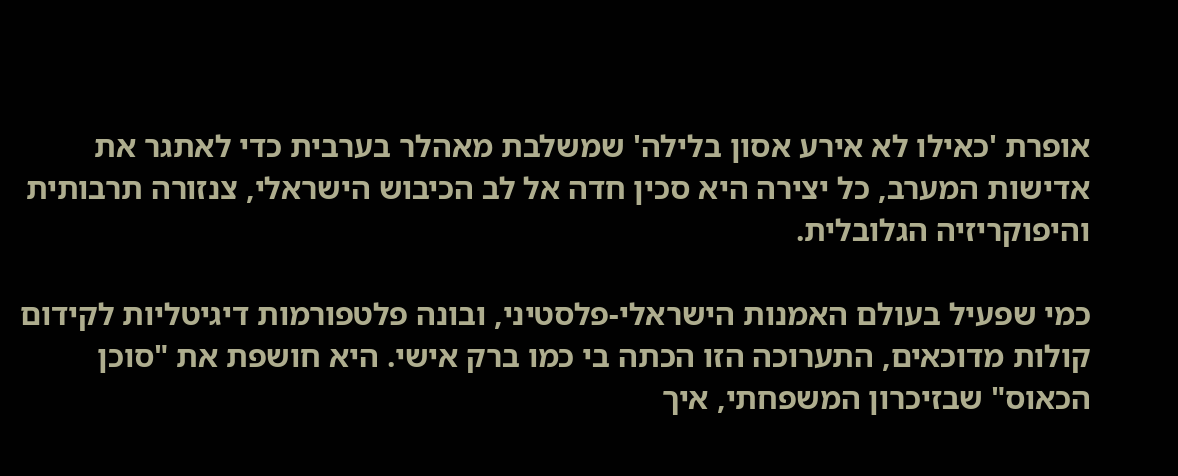אופרת 'כאילו לא אירע אסון בלילה' שמשלבת מאהלר בערבית כדי לאתגר את אדישות המערב, כל יצירה היא סכין חדה אל לב הכיבוש הישראלי, צנזורה תרבותית והיפוקריזיה הגלובלית.

כמי שפעיל בעולם האמנות הישראלי-פלסטיני, ובונה פלטפורמות דיגיטליות לקידום קולות מדוכאים, התערוכה הזו הכתה בי כמו ברק אישי. היא חושפת את "סוכן הכאוס" שבזיכרון המשפחתי, איך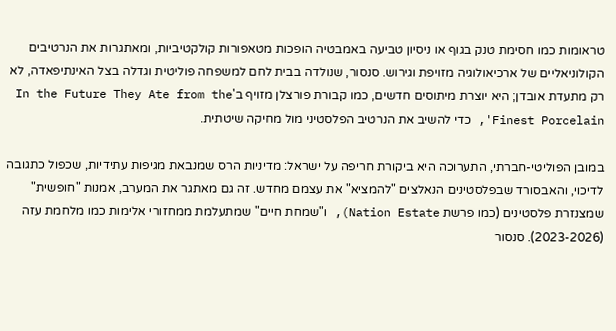טראומות כמו חסימת טנק בגוף או ניסיון טביעה באמבטיה הופכות מטאפורות קולקטיביות, ומאתגרות את הנרטיבים הקולוניאליים של ארכיאולוגיה מזויפת וגירוש. סנסור, שנולדה בבית לחם למשפחה פוליטית וגדלה בצל האינתיפאדה, לא רק מתעדת אובדן; היא יוצרת מיתוסים חדשים, כמו קבורת פורצלן מזויף ב'In the Future They Ate from the Finest Porcelain', כדי להשיב את הנרטיב הפלסטיני מול מחיקה שיטתית.

במובן הפוליטי-חברתי, התערוכה היא ביקורת חריפה על ישראל: מדיניות הרס שמנבאת מגיפות עתידיות, שכפול כתגובה לדיכוי, והאבסורד שבפלסטינים הנאלצים "להמציא" את עצמם מחדש. זה גם מאתגר את המערב, אמנות "חופשית" שמצנזרת פלסטינים (כמו פרשת Nation Estate), ו"שמחת חיים" שמתעלמת ממחזורי אלימות כמו מלחמת עזה (2023-2026). סנסור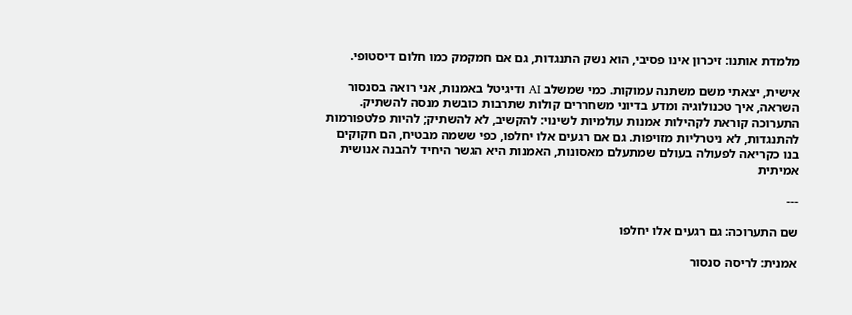מלמדת אותנו: זיכרון אינו פסיבי, הוא נשק התנגדות, גם אם חמקמק כמו חלום דיסטופי.

אישית, יצאתי משם משתנה עמוקות. כמי שמשלב AI ודיגיטל באמנות, אני רואה בסנסור השראה, איך טכנולוגיה ומדע בדיוני משחררים קולות שתרבות כובשת מנסה להשתיק. התערוכה קוראת לקהילות אמנות עולמיות לשינוי: להקשיב, לא להשתיק; להיות פלטפורמות להתנגדות, לא ניטרליות מזויפות. גם אם רגעים אלו יחלפו, כפי ששמה מבטיח, הם חקוקים בנו כקריאה לפעולה בעולם שמתעלם מאסונות, האמנות היא הגשר היחיד להבנה אנושית אמיתית

---

שם התערוכה: גם רגעים אלו יחלפו

אמנית: לריסה סנסור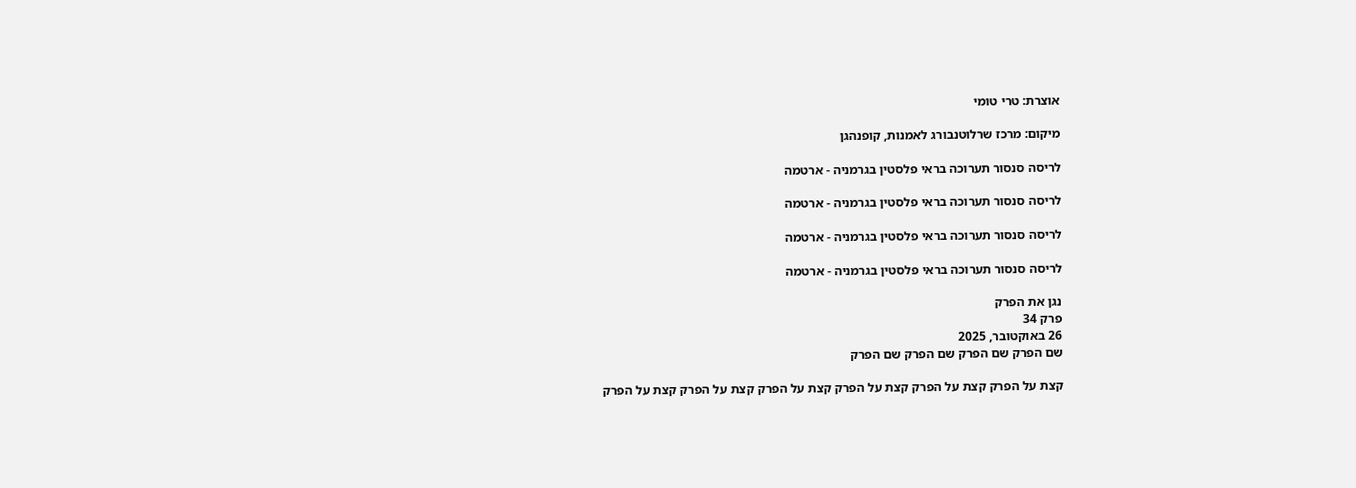אוצרת: טרי טומי

מיקום: מרכז שרלוטנבורג לאמנות, קופנהגן

לריסה סנסור תערוכה בראי פלסטין בגרמניה - ארטמה

לריסה סנסור תערוכה בראי פלסטין בגרמניה - ארטמה

לריסה סנסור תערוכה בראי פלסטין בגרמניה - ארטמה

לריסה סנסור תערוכה בראי פלסטין בגרמניה - ארטמה

נגן את הפרק
פרק 34
26 באוקטובר, 2025
שם הפרק שם הפרק שם הפרק שם הפרק

קצת על הפרק קצת על הפרק קצת על הפרק קצת על הפרק קצת על הפרק קצת על הפרק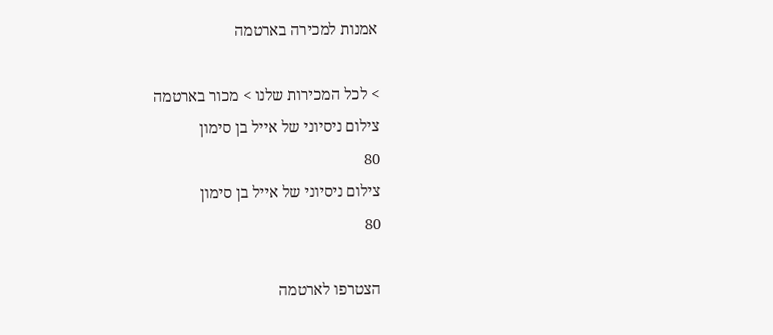אמנות למכירה בארטמה

> לכל המכירות שלנו > מכור בארטמה
צילום ניסיוני של אייל בן סימון
80
צילום ניסיוני של אייל בן סימון
80

הצטרפו לארטמה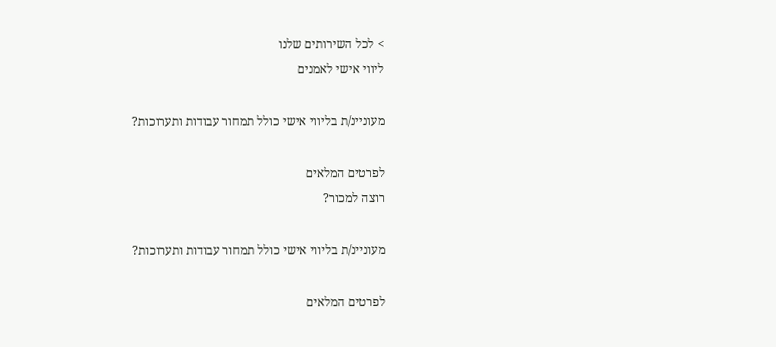> לכל השירותים שלנו
ליווי אישי לאמנים

מעוניינ/ת בליווי אישי כולל תמחור עבודות ותערוכות?

לפרטים המלאים
רוצה למכור?

מעוניינ/ת בליווי אישי כולל תמחור עבודות ותערוכות?

לפרטים המלאים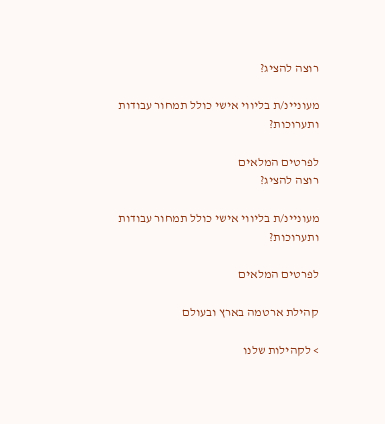רוצה להציג?

מעוניינ/ת בליווי אישי כולל תמחור עבודות ותערוכות?

לפרטים המלאים
רוצה להציג?

מעוניינ/ת בליווי אישי כולל תמחור עבודות ותערוכות?

לפרטים המלאים

קהילת ארטמה בארץ ובעולם

> לקהילות שלנו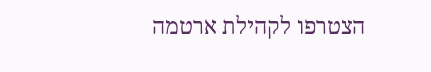הצטרפו לקהילת ארטמה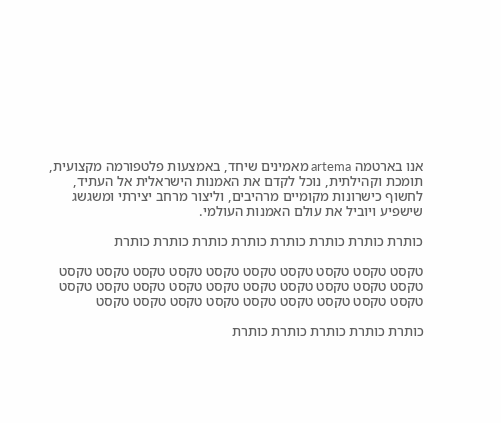אנו בארטמה artema מאמינים שיחד, באמצעות פלטפורמה מקצועית, תומכת וקהילתית, נוכל לקדם את האמנות הישראלית אל העתיד, לחשוף כישרונות מקומיים מרהיבים, וליצור מרחב יצירתי ומשגשג שישפיע ויוביל את עולם האמנות העולמי.

כותרת כותרת כותרת כותרת כותרת כותרת כותרת כותרת

טקסט טקסט טקסט טקסט טקסט טקסט טקסט טקסט טקסט טקסט טקסט טקסט טקסט טקסט טקסט טקסט טקסט טקסט טקסט טקסט טקסט טקסט טקסט טקסט טקסט טקסט טקסט טקסט טקסט

כותרת כותרת כותרת כותרת כותרת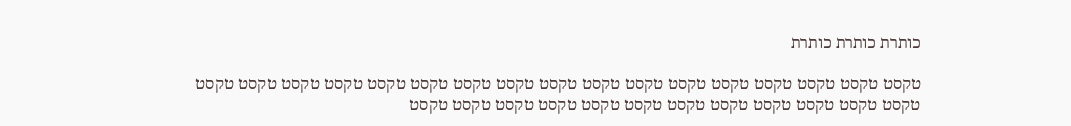כותרת כותרת כותרת

טקסט טקסט טקסט טקסט טקסט טקסט טקסט טקסט טקסט טקסט טקסט טקסט טקסט טקסט טקסט טקסט טקסט טקסט טקסט טקסט טקסט טקסט טקסט טקסט טקסט טקסט טקסט טקסט טקסט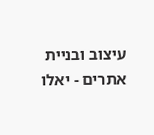עיצוב ובניית אתרים - יאלו